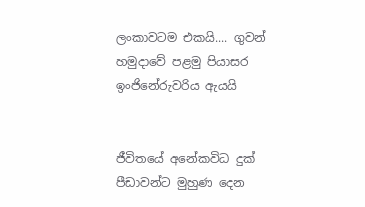ලංකාවටම එකයි.... ගුවන් හමුදාවේ පළමු පියාසර ඉංජිනේරුවරිය ඇයයි


ජීවිතයේ අනේකවිධ දුක් පීඩාවන්ට මුහුණ දෙන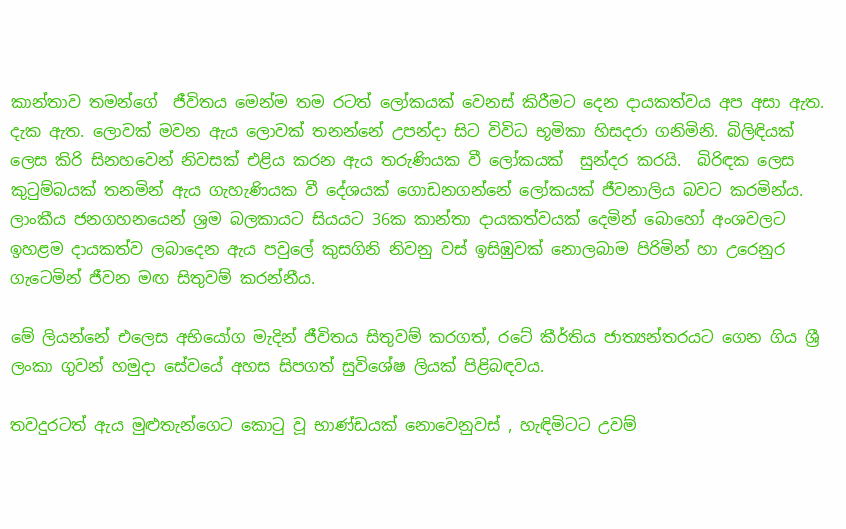කාන්තාව තමන්ගේ  ජීවිතය මෙන්ම තම රටත් ලෝකයක් වෙනස් කිරීමට දෙන දායකත්වය අප අසා ඇත. දැක ඇත. ලොවක් මවන ඇය ලොවක් තනන්නේ උපන්දා සිට විවිධ භූමිකා හිසදරා ගනිමිනි. බිලිඳියක් ලෙස කිරි සිනහවෙන් නිවසක් එළිය කරන ඇය තරුණියක වී ලෝකයක්  සුන්දර කරයි.  බිරිඳක ලෙස  කුටුම්බයක් තනමින් ඇය ගැහැණියක වී දේශයක් ගොඩනගන්නේ ලෝකයක් ජීවනාලිය බවට කරමින්ය. ලාංකීය ජනගහනයෙන් ශ්‍රම බලකායට සියයට 36ක කාන්තා දායකත්වයක් දෙමින් බොහෝ අංශවලට ඉහළම දායකත්ව ලබාදෙන ඇය පවුලේ කුසගිනි නිවනු වස් ඉසිඹුවක් නොලබාම පිරිමින් හා උරෙනුර ගැටෙමින් ජීවන මඟ සිතුවම් කරන්නීය.

මේ ලියන්නේ එලෙස අභියෝග මැදින් ජීවිතය සිතුවම් කරගත්, රටේ කීර්තිය ජාත්‍යන්තරයට ගෙන ගිය ශ්‍රී ලංකා ගුවන් හමුදා සේවයේ අහස සිපගත් සුවිශේෂ ලියක් පිළිබඳවය.

තවදුරටත් ඇය මුළුතැන්ගෙට කොටු වූ භාණ්ඩයක් නොවෙනුවස් , හැඳිමිටට උවම්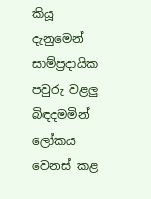කියූ දැනුමෙන් සාම්ප්‍රදායික පවුරු වළලු බිඳදමමින් ලෝකය වෙනස් කළ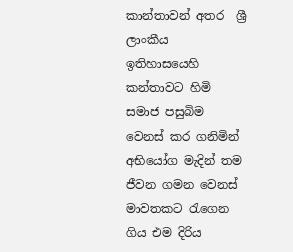කාන්තාවන් අතර  ශ්‍රී ලාංකීය ඉතිහාසයෙහි කන්තාවට හිමි සමාජ පසුබිම වෙනස් කර ගනිමින් අභියෝග මැදින් තම ජීවන ගමන වෙනස් මාවතකට රැගෙන ගිය එම දිරිය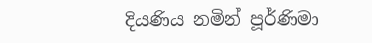දියණිය නමින් පූර්ණිමා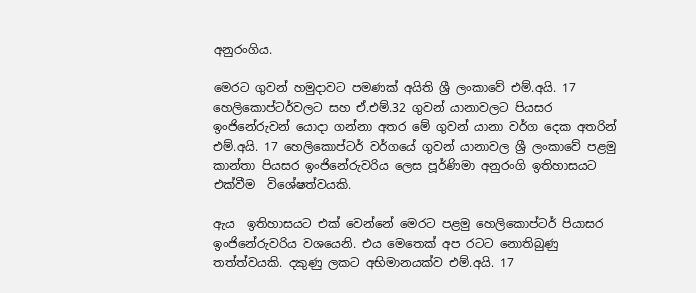අනුරංගිය.

මෙරට ගුවන් හමුදාවට පමණක් අයිති ශ්‍රී ලංකාවේ එම්.අයි. 17 හෙලිකොප්ටර්වලට සහ ඒ.එම්.32 ගුවන් යානාවලට පියසර ඉංජිනේරුවන් යොදා ගන්නා අතර මේ ගුවන් යානා වර්ග දෙක අතරින් එම්.අයි. 17 හෙලිකොප්ටර් වර්ගයේ ගුවන් යානාවල ශ්‍රී ලංකාවේ පළමු කාන්තා පියසර ඉංජිනේරුවරිය ලෙස පූර්ණිමා අනුරංගි ඉතිහාසයට එක්වීම  විශේෂත්වයකි.

ඇය  ඉතිහාසයට එක් වෙන්නේ මෙරට පළමු හෙලිකොප්ටර් පියාසර ඉංජිනේරුවරිය වශයෙනි. එය මෙතෙක් අප රටට නොතිබුණු තත්ත්වයකි. දකුණු ලකට අභිමානයක්ව එම්.අයි. 17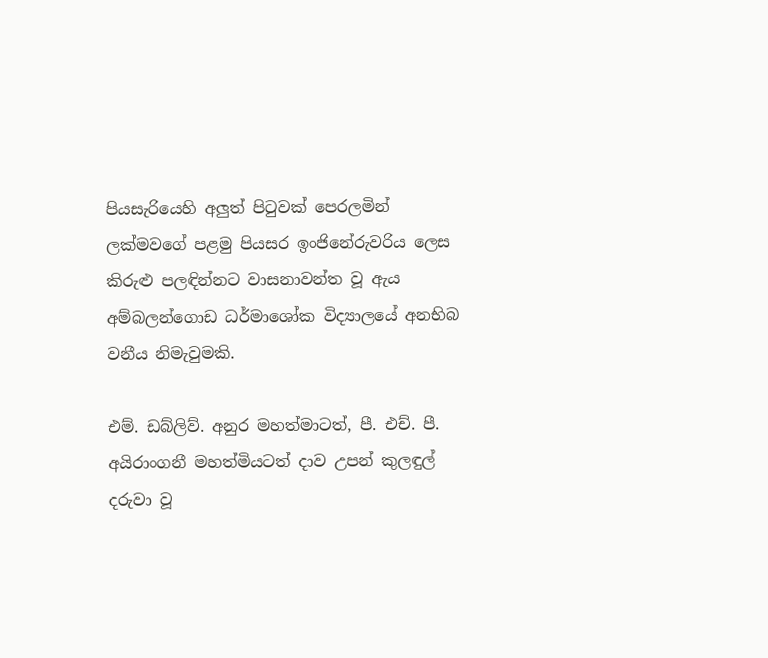පියසැරියෙහි අලුත් පිටුවක් පෙරලමින් ලක්මවගේ පළමු පියසර ඉංජිනේරුවරිය ලෙස කිරුළු පලඳින්නට වාසනාවන්ත වූ ඇය අම්බලන්ගොඩ ධර්මාශෝක විද්‍යාලයේ අනභිබ වනීය නිමැවුමකි.

එම්. ඩබ්ලිව්. අනුර මහත්මාටත්, පී. එච්. පී. අයිරාංගනී මහත්මියටත් දාව උපන් කුලඳුල් දරුවා වූ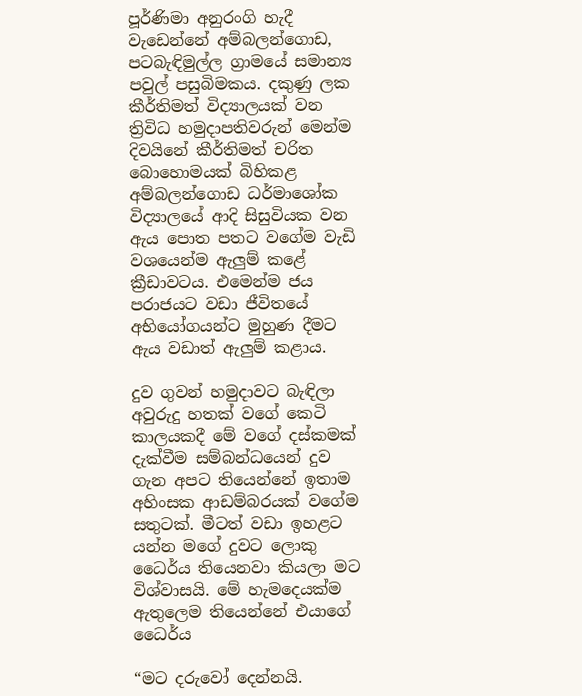පූර්ණිමා අනුරංගි හැදී වැඩෙන්නේ අම්බලන්ගොඩ, පටබැඳිමුල්ල ග්‍රාමයේ සමාන්‍ය පවුල් පසුබිමකය. දකුණු ලක කීර්තිමත් විද්‍යාලයක් වන ත්‍රිවිධ හමුදාපතිවරුන් මෙන්ම දිවයිනේ කීර්තිමත් චරිත බොහොමයක් බිහිකළ අම්බලන්ගොඩ ධර්මාශෝක විද්‍යාලයේ ආදි සිසුවියක වන ඇය පොත පතට වගේම වැඩි වශයෙන්ම ඇලුම් කළේ ක්‍රීඩාවටය. එමෙන්ම ජය පරාජයට වඩා ජීවිතයේ අභියෝගයන්ට මුහුණ දීමට ඇය වඩාත් ඇලුම් කළාය.

දුව ගුවන් හමුදාවට බැඳිලා අවුරුදු හතක් වගේ කෙටි කාලයකදී මේ වගේ දස්කමක් දැක්වීම සම්බන්ධයෙන් දුව ගැන අපට තියෙන්නේ ඉතාම අහිංසක ආඩම්බරයක් වගේම සතුටක්. මීටත් වඩා ඉහළට යන්න මගේ දුවට ලොකු ධෛර්ය තියෙනවා කියලා මට විශ්වාසයි. මේ හැමදෙයක්ම ඇතුලෙම තියෙන්නේ එයාගේ ධෛර්ය

“මට දරුවෝ දෙන්නයි.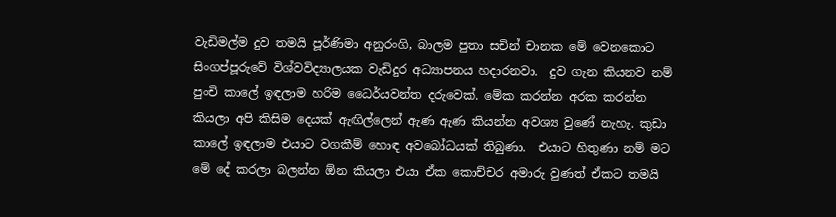වැඩිමල්ම දුව තමයි පූර්ණිමා අනුරංගි, බාලම පුතා සචින් චානක මේ වෙනකොට සිංගප්පූරුවේ විශ්වවිද්‍යාලයක වැඩිදුර අධ්‍යාපනය හදාරනවා.  දුව ගැන කියනව නම්  පුංචි කාලේ ඉඳලාම හරිම ධෛර්යවන්ත දරුවෙක්. මේක කරන්න අරක කරන්න කියලා අපි කිසිම දෙයක් ඇඟිල්ලෙන් ඇණ ඇණ කියන්න අවශ්‍ය වුණේ නැහැ. කුඩා කාලේ ඉඳලාම එයාට වගකීම් හොඳ අවබෝධයක් තිබුණා.  එයාට හිතුණා නම් මට මේ දේ කරලා බලන්න ඕන කියලා එයා ඒක කොච්චර අමාරු වුණත් ඒකට තමයි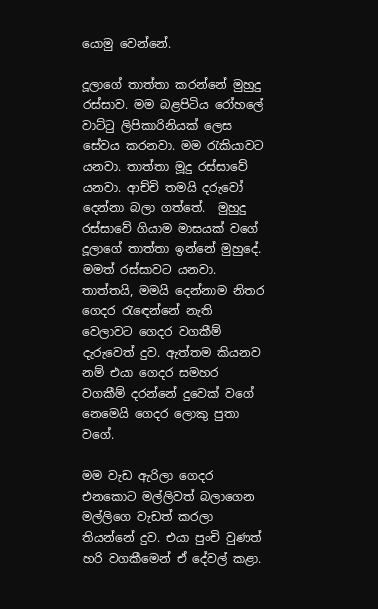යොමු වෙන්නේ.

දූලාගේ තාත්තා කරන්නේ මුහුදු රස්සාව. මම බළපිටිය රෝහලේ වාට්ටු ලිපිකාරිනියක් ලෙස සේවය කරනවා. මම රැකියාවට යනවා. තාත්තා මූදු රස්සාවේ යනවා. ආච්චි තමයි දරුවෝ දෙන්නා බලා ගත්තේ.  මුහුදු රස්සාවේ ගියාම මාසයක් වගේ දූලාගේ තාත්තා ඉන්නේ මුහුදේ.  මමත් රස්සාවට යනවා. තාත්තයි, මමයි දෙන්නාම නිතර ගෙදර රැඳෙන්නේ නැති වෙලාවට ගෙදර වගකීම් දැරුවෙත් දුව. ඇත්තම කියනව නම් එයා ගෙදර සමහර වගකීම් දරන්නේ දුවෙක් වගේ නෙමෙයි ගෙදර ලොකු පුතා වගේ.

මම වැඩ ඇරිලා ගෙදර එනකොට මල්ලිවත් බලාගෙන මල්ලිගෙ වැඩත් කරලා තියන්නේ දුව. එයා පුංචි වුණත් හරි වගකීමෙන් ඒ දේවල් කළා.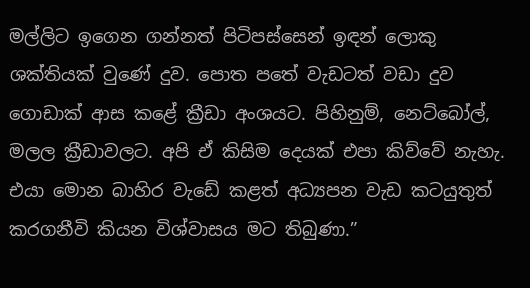මල්ලිට ඉගෙන ගන්නත් පිටිපස්සෙන් ඉඳන් ලොකු ශක්තියක් වුණේ දුව. පොත පතේ වැඩටත් වඩා දුව ගොඩාක් ආස කළේ ක්‍රීඩා අංශයට. පිහිනුම්, නෙට්බෝල්, මලල ක්‍රීඩාවලට. අපි ඒ කිසිම දෙයක් එපා කිව්වේ නැහැ. එයා මොන බාහිර වැඩේ කළත් අධ්‍යපන වැඩ කටයුතුත් කරගනීවි කියන විශ්‍වාසය මට තිබුණා.”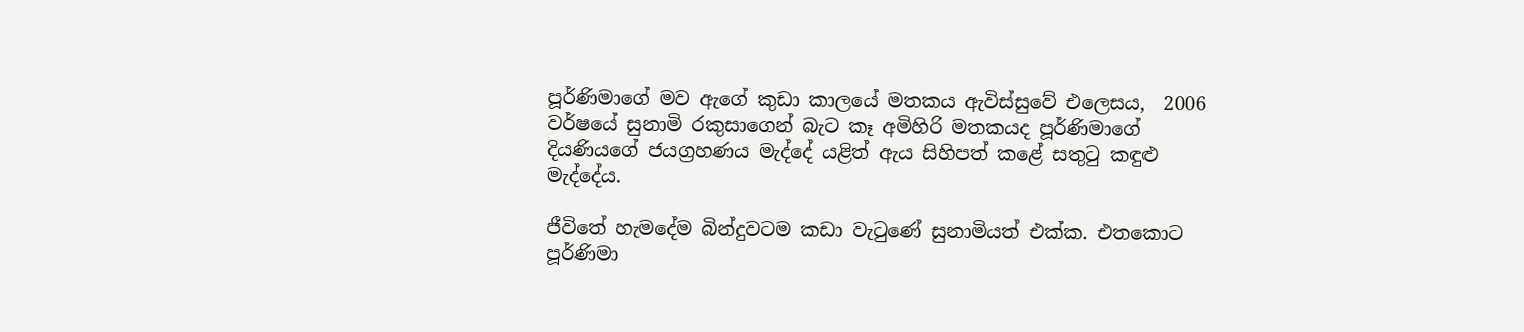පූර්ණිමාගේ මව ඇගේ කුඩා කාලයේ මතකය ඇවිස්සුවේ එලෙසය,  2006 වර්ෂයේ සුනාමි රකුසාගෙන් බැට කෑ අමිහිරි මතකයද පූර්ණිමාගේ දියණියගේ ජයග්‍රහණය මැද්දේ යළිත් ඇය සිහිපත් කළේ සතුටු කඳුළු මැද්දේය.

ජීවිතේ හැමදේම බින්දුවටම කඩා වැටුණේ සුනාමියත් එක්ක. එතකොට පූර්ණිමා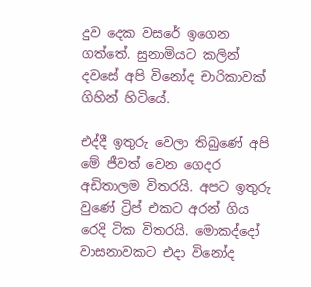දුව දෙක වසරේ ඉගෙන ගත්තේ. සුනාමියට කලින් දවසේ අපි විනෝද චාරිකාවක් ගිහින් හිටියේ.

එද්දී ඉතුරු වෙලා තිබුණේ අපි මේ ජීවත් වෙන ගෙදර අඩිතාලම විතරයි. අපට ඉතුරු වුණේ ට්‍රිප් එකට අරන් ගිය රෙදි ටික විතරයි. මොකද්දෝ වාසනාවකට එදා විනෝද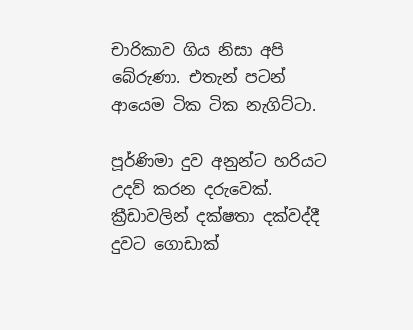චාරිකාව ගිය නිසා අපි බේරුණා. එතැන් පටන් ආයෙම ටික ටික නැගිට්ටා.

පූර්ණිමා දුව අනුන්ට හරියට උදව් කරන දරුවෙක්.  ක්‍රීඩාවලින් දක්ෂතා දක්වද්දී දුවට ගොඩාක්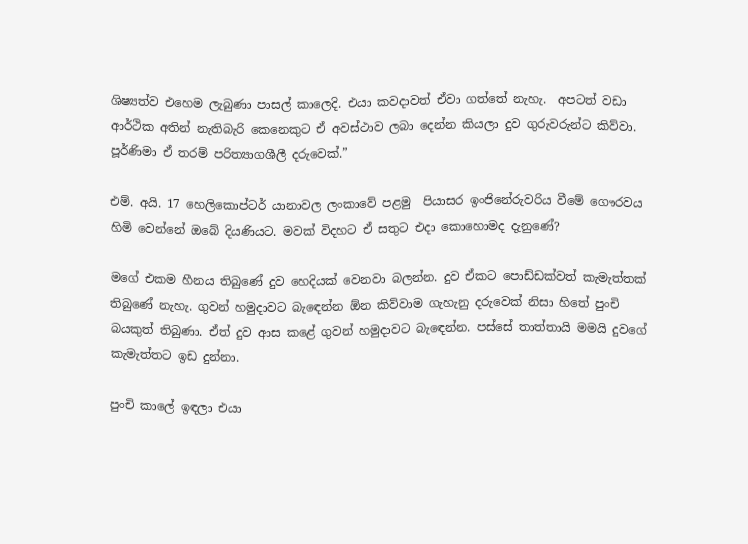ශිෂ්‍යත්ව එහෙම ලැබුණා පාසල් කාලෙදි. එයා කවදාවත් ඒවා ගත්තේ නැහැ.  අපටත් වඩා ආර්ථික අතින් නැතිබැරි කෙනෙකුට ඒ අවස්ථාව ලබා දෙන්න කියලා දුව ගුරුවරුන්ට කිව්වා. පූර්ණිමා ඒ තරම් පරිත්‍යාගශීලී දරුවෙක්.”

එම්. අයි. 17 හෙලිකොප්ටර් යානාවල ලංකාවේ පළමු  පියාසර ඉංජිනේරුවරිය වීමේ ගෞරවය හිමි වෙන්නේ ඔබේ දියණියට. මවක් විදහට ඒ සතුට එදා කොහොමද දැනුණේ?

මගේ එකම හීනය තිබුණේ දුව හෙදියක් වෙනවා බලන්න. දුව ඒකට පොඩ්ඩක්වත් කැමැත්තක් තිබුණේ නැහැ. ගුවන් හමුදාවට බැඳෙන්න ඕන කිව්වාම ගැහැනු දරුවෙක් නිසා හිතේ පුංචි බයකුත් තිබුණා. ඒත් දුව ආස කළේ ගුවන් හමුදාවට බැඳෙන්න. පස්සේ තාත්තායි මමයි දුවගේ කැමැත්තට ඉඩ දුන්නා.

පුංචි කාලේ ඉඳලා එයා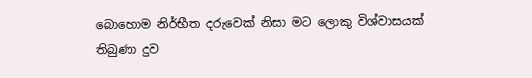බොහොම නිර්භීත දරුවෙක් නිසා මට ලොකු විශ්වාසයක් තිබුණා දුව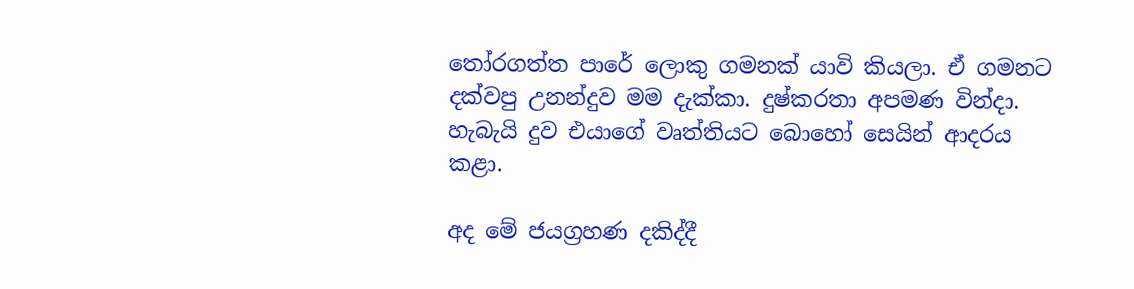තෝරගත්ත පාරේ ලොකු ගමනක් යාවි කියලා. ඒ ගමනට දක්වපු උනන්දුව මම දැක්කා. දුෂ්‍කරතා අපමණ වින්දා. හැබැයි දුව එයාගේ වෘත්තියට බොහෝ සෙයින් ආදරය කළා.

අද මේ ජයග්‍රහණ දකිද්දී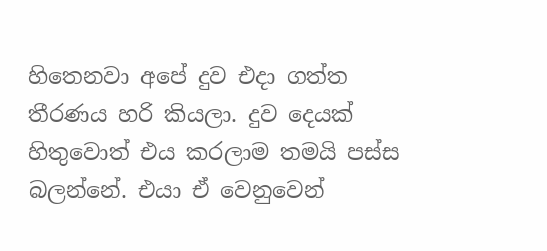හිතෙනවා අපේ දුව එදා ගත්ත තීරණය හරි කියලා. දුව දෙයක් හිතුවොත් එය කරලාම තමයි පස්ස බලන්නේ. එයා ඒ වෙනුවෙන්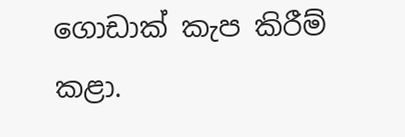ගොඩාක් කැප කිරීම් කළා.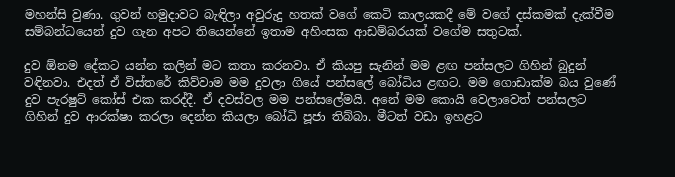මහන්සි වුණා. ගුවන් හමුදාවට බැඳිලා අවුරුදු හතක් වගේ කෙටි කාලයකදී මේ වගේ දස්කමක් දැක්වීම සම්බන්ධයෙන් දුව ගැන අපට තියෙන්නේ ඉතාම අහිංසක ආඩම්බරයක් වගේම සතුටක්.

දුව ඕනම දේකට යන්න කලින් මට කතා කරනවා. ඒ කියපු සැනින් මම ළඟ පන්සලට ගිහින් බුදුන් වඳිනවා. එදත් ඒ විස්තරේ කිව්වාම මම දුවලා ගියේ පන්සලේ බෝධිය ළඟට. මම ගොඩාක්ම බය වුණේ දුව පැරෂුට් කෝස් එක කරද්දී. ඒ දවස්වල මම පන්සලේමයි. අනේ මම කොයි වෙලාවෙත් පන්සලට ගිහින් දුව ආරක්ෂා කරලා දෙන්න කියලා බෝධි පූජා තිබ්බා. මීටත් වඩා ඉහළට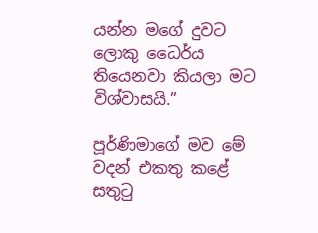යන්න මගේ දුවට ලොකු ධෛර්ය තියෙනවා කියලා මට විශ්වාසයි.”

පූර්ණිමාගේ මව මේ වදන් එකතු කළේ සතුටු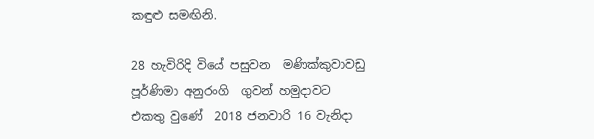කඳුළු සමඟිනි.

28 හැවිරිදි වියේ පසුවන  මණික්කුවාව‍ඩු පූර්ණිමා අනුරංගි  ගුවන් හමුදාවට එකතු වුණේ  2018 ජනවාරි 16 වැනිදා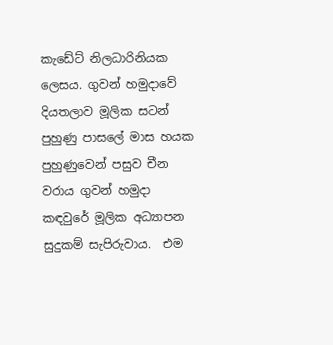කැඩේට් නිලධාරිනියක ලෙසය. ගුවන් හමුදාවේ දියතලාව මූලික සටන් පුහුණු පාසලේ මාස හයක පුහුණුවෙන් පසුව චීන වරාය ගුවන් හමුදා කඳවුරේ මූලික අධ්‍යාපන සුදුකම් සැපිරුවාය.  එම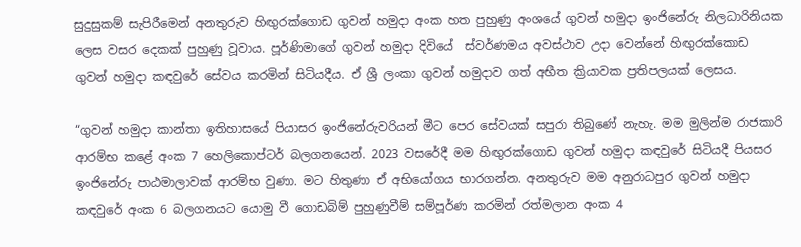සුදුසුකම් සැපිරීමෙන් අනතුරුව හිඟුරක්ගොඩ ගුවන් හමුදා අංක හත පුහුණු අංශයේ ගුවන් හමුදා ඉංජිනේරු නිලධාරිනියක ලෙස වසර දෙකක් පුහුණු වූවාය. පූර්ණිමාගේ ගුවන් හමුදා දිවියේ  ස්වර්ණමය අවස්ථාව උදා වෙන්නේ හිඟුරක්කොඩ ගුවන් හමුදා කඳවුරේ සේවය කරමින් සිටියදීය. ඒ ශ්‍රී ලංකා ගුවන් හමුදාව ගත් අභීත ක්‍රියාවක ප්‍රතිපලයක් ලෙසය.

“ගුවන් හමුදා කාන්තා ඉතිහාසයේ පියාසර ඉංජිනේරුවරියන් මීට පෙර සේවයක් සපුරා තිබුණේ නැහැ. මම මුලින්ම රාජකාරි ආරම්භ කළේ අංක 7 හෙලිකොප්ටර් බලගනයෙන්. 2023 වසරේදී මම හිඟුරක්ගොඩ ගුවන් හමුදා කඳවුරේ සිටියදී පියසර ඉංජිනේරු පාඨමාලාවක් ආරම්භ වුණා. මට හිතුණා ඒ අභියෝගය භාරගන්න. අනතුරුව මම අනුරාධපුර ගුවන් හමුදා කඳවුරේ අංක 6 බලගනයට යොමු වී ගොඩබිම් පුහුණුවීම් සම්පූර්ණ කරමින් රත්මලාන අංක 4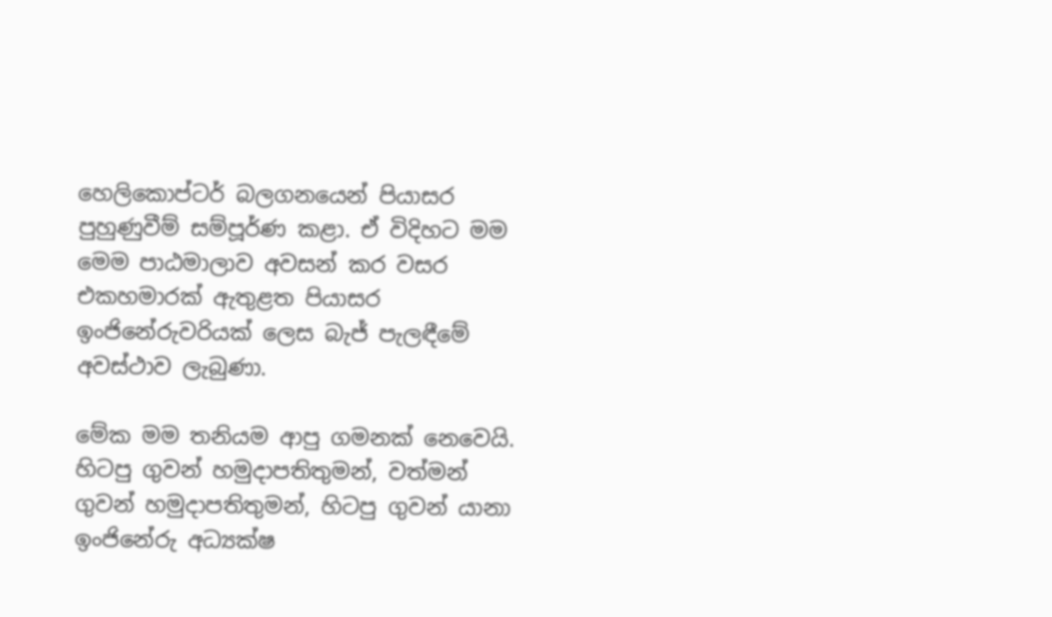හෙලිකොප්ටර් බලගනයෙන් පියාසර පුහුණුවීම් සම්පූර්ණ කළා. ඒ විදිහට මම මෙම පාඨමාලාව අවසන් කර වසර එකහමාරක් ඇතුළත පියාසර ඉංජිනේරුවරියක් ලෙස බැජ් පැලඳීමේ අවස්ථාව ලැබුණා.

මේක මම තනියම ආපු ගමනක් නෙවෙයි. හිටපු ගුවන් හමුදාපතිතුමන්, වත්මන් ගුවන් හමුදාපතිතුමන්, හිටපු ගුවන් යානා ඉංජිනේරු අධ්‍යක්ෂ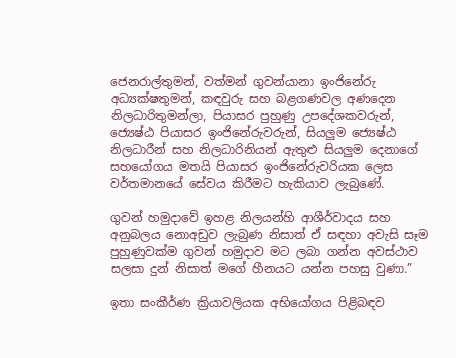ජෙනරාල්තුමන්, වත්මන් ගුවන්යානා ඉංජිනේරු අධ්‍යක්ෂතුමන්, කඳවුරු සහ බළගණවල අණදෙන නිලධාරිතුමන්ලා, පියාසර පුහුණු උපදේශකවරුන්, ජ්‍යෙෂ්ඨ පියාසර ඉංජිනේරුවරුන්, සියලුම ජ්‍යෙෂ්ඨ නිලධාරීන් සහ නිලධාරිනියන් ඇතුළු සියලුම දෙනාගේ සහයෝගය මතයි පියාසර ඉංජිනේරුවරියක ලෙස වර්තමානයේ සේවය කිරීමට හැකියාව ලැබුණේ.

ගුවන් හමුදාවේ ඉහළ නිලයන්හි ආශීර්වාදය සහ අනුබලය නොඅඩුව ලැබුණ නිසාත් ඒ සඳහා අවැසි සෑම පුහුණුවක්ම ගුවන් හමුදාව මට ලබා ගන්න අවස්ථාව සලසා දුන් නිසාත් මගේ හීනයට යන්න පහසු වුණා.”

ඉතා සංකීර්ණ ක්‍රියාවලියක අභියෝගය පිළිබඳව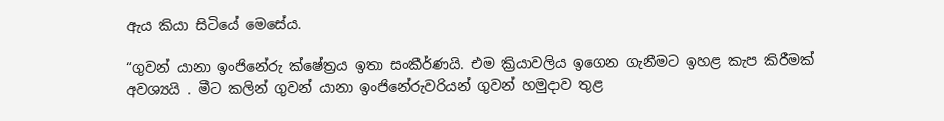ඇය කියා සිටියේ මෙසේය.

“ගුවන් යානා ඉංජිනේරු ක්ෂේත්‍රය ඉතා සංකීර්ණයි. එම ක්‍රියාවලිය ඉගෙන ගැනීමට ඉහළ කැප කිරීමක් අවශ්‍යයි . මීට කලින් ගුවන් යානා ඉංජිනේරුවරියන් ගුවන් හමුදාව තුළ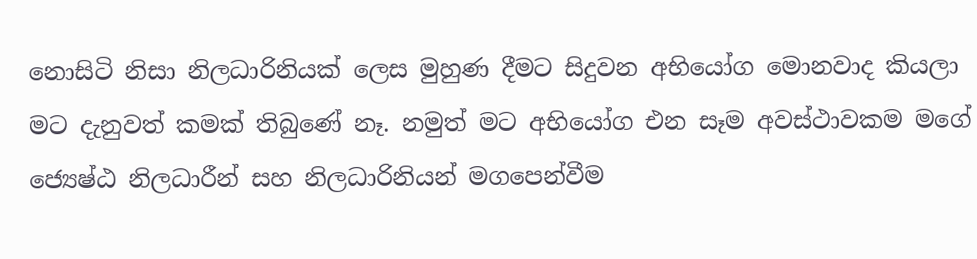නොසිටි නිසා නිලධාරිනියක් ලෙස මුහුණ දීමට සිදුවන අභියෝග මොනවාද කියලා මට දැනුවත් කමක් තිබුණේ නෑ. නමුත් මට අභියෝග එන සෑම අවස්ථාවකම මගේ ජ්‍යෙෂ්ඨ නිලධාරීන් සහ නිලධාරිනියන් මගපෙන්වීම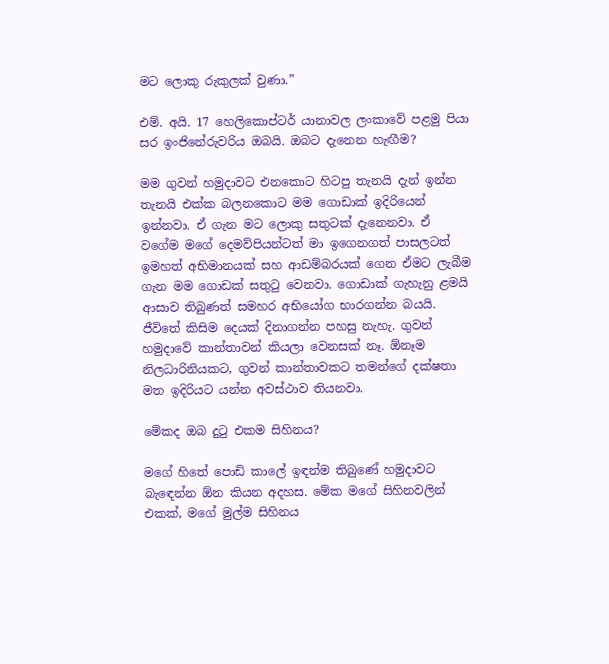මට ලොකු රුකුලක් වුණා.”

එම්. අයි. 17 හෙලිකොප්ටර් යානාවල ලංකාවේ පළමු පියා සර ඉංජිනේරුවරිය ඔබයි. ඔබට දැනෙන හැඟීම?

මම ගුවන් හමුදාවට එනකොට හිටපු තැනයි දැන් ඉන්න තැනයි එක්ක බලනකොට මම ගොඩාක් ඉදිරියෙන් ඉන්නවා. ඒ ගැන මට ලොකු සතුටක් දැනෙනවා. ඒ වගේම මගේ දෙමව්පියන්ටත් මා ඉගෙනගත් පාසලටත් ඉමහත් අභිමානයක් සහ ආඩම්බරයක් ගෙන ඒමට ලැබීම ගැන මම ගොඩක් සතුටු වෙනවා. ගොඩාක් ගැහැනු ළමයි ආසාව තිබුණත් සමහර අභියෝග භාරගන්න බයයි. ජීවිතේ කිසිම දෙයක් දිනාගන්න පහසු නැහැ. ගුවන් හමුදාවේ කාන්තාවන් කියලා වෙනසක් නෑ. ඕනෑම නිලධාරිනියකට, ගුවන් කාන්තාවකට තමන්ගේ දක්ෂතා මත ඉදිරියට යන්න අවස්ථාව තියනවා.

මේකද ඔබ දුටු එකම සිහිනය?

මගේ හිතේ පොඩි කාලේ ඉඳන්ම තිබුණේ හමුදාවට බැඳෙන්න ඕන කියන අදහස. මේක මගේ සිහිනවලින් එකක්, මගේ මුල්ම සිහිනය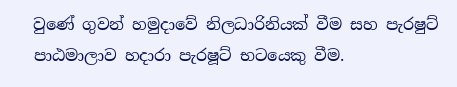වුණේ ගුවන් හමුදාවේ නිලධාරිනියක් වීම සහ පැරෂුට් පාඨමාලාව හදාරා පැරෂූට් භටයෙකු වීම.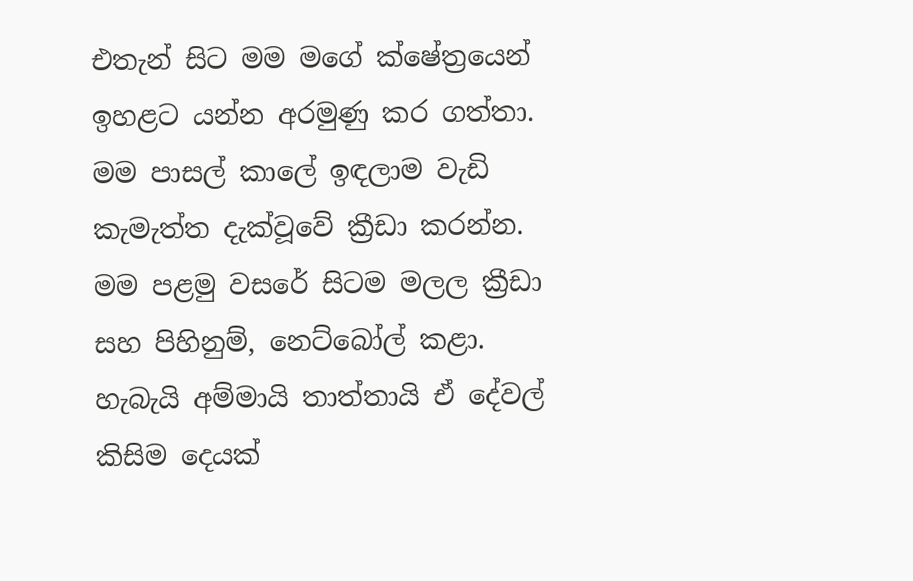එතැන් සිට මම මගේ ක්ෂේත්‍රයෙන් ඉහළට යන්න අරමුණු කර ගත්තා. මම පාසල් කාලේ ඉඳලාම වැඩි කැමැත්ත දැක්වූවේ ක්‍රීඩා කරන්න. මම පළමු වසරේ සිටම මලල ක්‍රීඩා සහ පිහිනුම්, නෙට්බෝල් කළා. හැබැයි අම්මායි තාත්තායි ඒ දේවල් කිසිම දෙයක්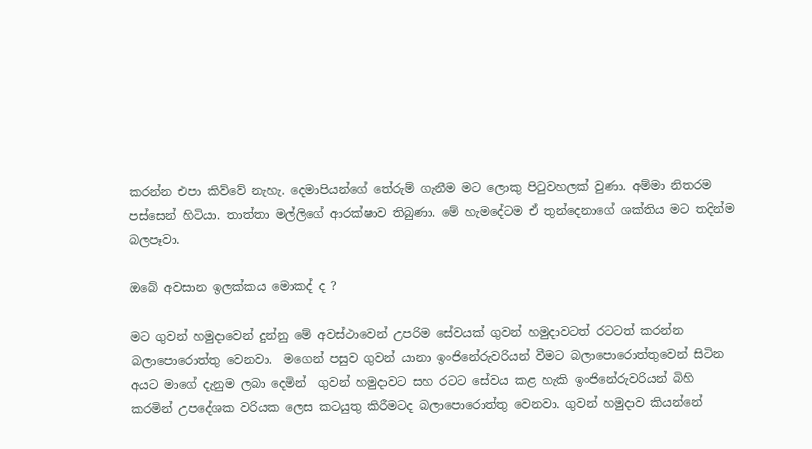කරන්න එපා කිව්වේ නැහැ. දෙමාපියන්ගේ තේරුම් ගැනීම මට ලොකු පිටුවහලක් වුණා. අම්මා නිතරම පස්සෙන් හිටියා. තාත්තා මල්ලිගේ ආරක්ෂාව තිබුණා. මේ හැමදේටම ඒ තුන්දෙනාගේ ශක්තිය මට තදින්ම බලපෑවා.

ඔබේ අවසාන ඉලක්කය මොකද් ද ?

මට ගුවන් හමුදාවෙන් දුන්නු මේ අවස්ථාවෙන් උපරිම සේවයක් ගුවන් හමුදාවටත් රටටත් කරන්න බලාපොරොත්තු වෙනවා.  මගෙන් පසුව ගුවන් යානා ඉංජිනේරුවරියන් වීමට බලාපොරොත්තුවෙන් සිටින අයට මාගේ දැනුම ලබා දෙමින්  ගුවන් හමුදාවට සහ රටට සේවය කළ හැකි ඉංජිනේරුවරියන් බිහි කරමින් උපදේශක වරියක ලෙස කටයුතු කිරීමටද බලාපොරොත්තු වෙනවා. ගුවන් හමුදාව කියන්නේ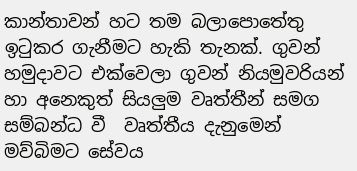කාන්තාවන් හට තම බලාපොතේතු ඉටුකර ගැනීමට හැකි තැනක්. ගුවන් හමුදාවට එක්වෙලා ගුවන් නියමුවරියන් හා අනෙකුත් සියලුම වෘත්තීන් සමග සම්බන්ධ වී  වෘත්තීය දැනුමෙන් මව්බිමට සේවය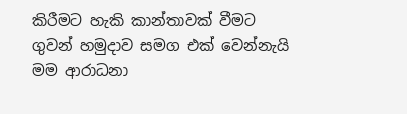කිරීමට හැකි කාන්තාවක් වීමට ගුවන් හමුදාව සමග එක් වෙන්නැයි මම ආරාධනා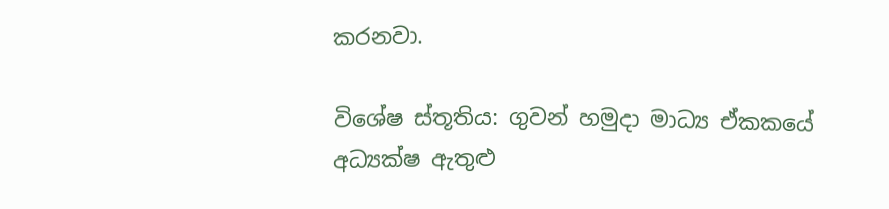කරනවා.

විශේෂ ස්තූතිය: ගුවන් හමුද‌ා මාධ්‍ය ඒකකයේ අධ්‍යක්ෂ ඇතුළු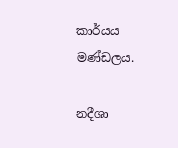කාර්යය මණ්ඩලය.

නදීශා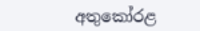අතුකෝරළ